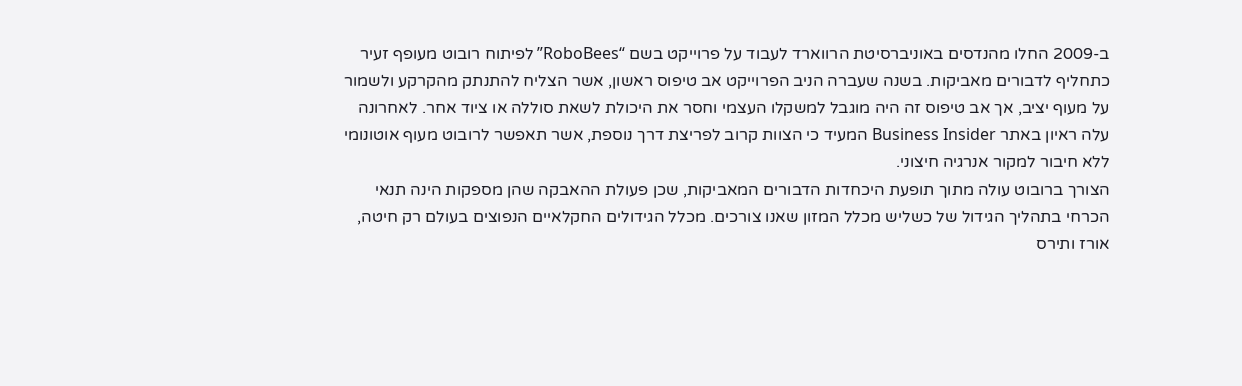ב-2009 החלו מהנדסים באוניברסיטת הרווארד לעבוד על פרוייקט בשם “RoboBees” לפיתוח רובוט מעופף זעיר כתחליף לדבורים מאביקות. בשנה שעברה הניב הפרוייקט אב טיפוס ראשון, אשר הצליח להתנתק מהקרקע ולשמור על מעוף יציב, אך אב טיפוס זה היה מוגבל למשקלו העצמי וחסר את היכולת לשאת סוללה או ציוד אחר. לאחרונה עלה ראיון באתר Business Insider המעיד כי הצוות קרוב לפריצת דרך נוספת, אשר תאפשר לרובוט מעוף אוטונומי ללא חיבור למקור אנרגיה חיצוני.
הצורך ברובוט עולה מתוך תופעת היכחדות הדבורים המאביקות, שכן פעולת ההאבקה שהן מספקות הינה תנאי הכרחי בתהליך הגידול של כשליש מכלל המזון שאנו צורכים. מכלל הגידולים החקלאיים הנפוצים בעולם רק חיטה, אורז ותירס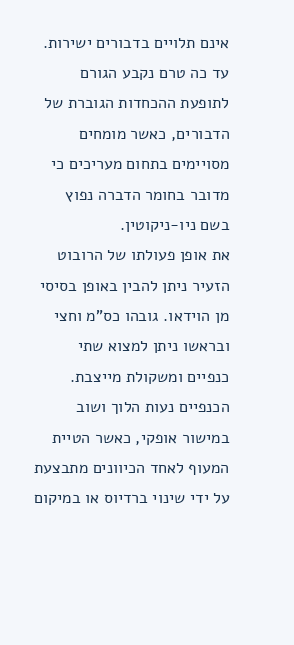אינם תלויים בדבורים ישירות. עד כה טרם נקבע הגורם לתופעת ההכחדות הגוברת של הדבורים, כאשר מומחים מסויימים בתחום מעריכים כי מדובר בחומר הדברה נפוץ בשם ניו-ניקוטין.
את אופן פעולתו של הרובוט הזעיר ניתן להבין באופן בסיסי מן הוידאו. גובהו כס”מ וחצי ובראשו ניתן למצוא שתי כנפיים ומשקולת מייצבת. הכנפיים נעות הלוך ושוב במישור אופקי, כאשר הטיית המעוף לאחד הכיוונים מתבצעת על ידי שינוי ברדיוס או במיקום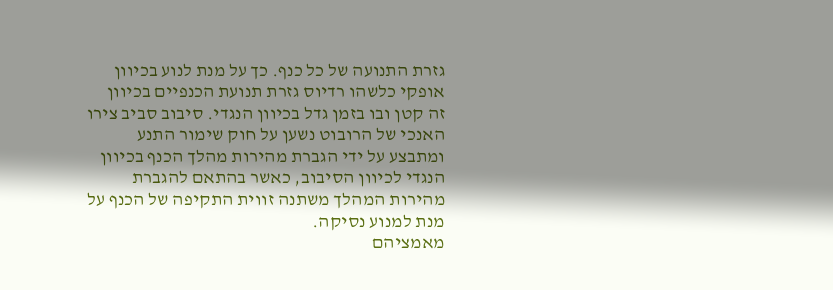גזרת התנועה של כל כנף. כך על מנת לנוע בכיוון אופקי כלשהו רדיוס גזרת תנועת הכנפיים בכיוון זה קטן ובו בזמן גדל בכיוון הנגדי. סיבוב סביב צירו האנכי של הרובוט נשען על חוק שימור התנע ומתבצע על ידי הגברת מהירות מהלך הכנף בכיוון הנגדי לכיוון הסיבוב, כאשר בהתאם להגברת מהירות המהלך משתנה זווית התקיפה של הכנף על מנת למנוע נסיקה.
מאמציהם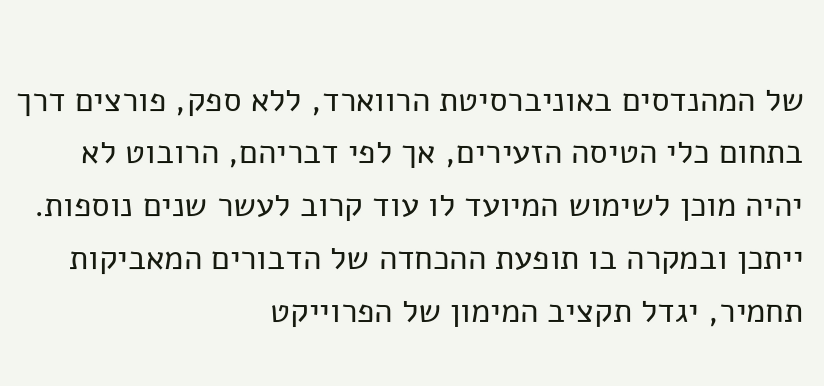של המהנדסים באוניברסיטת הרווארד, ללא ספק, פורצים דרך בתחום כלי הטיסה הזעירים, אך לפי דבריהם, הרובוט לא יהיה מוכן לשימוש המיועד לו עוד קרוב לעשר שנים נוספות. ייתכן ובמקרה בו תופעת ההכחדה של הדבורים המאביקות תחמיר, יגדל תקציב המימון של הפרוייקט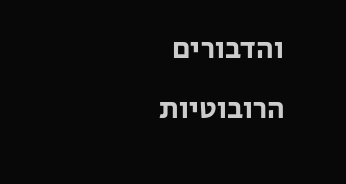והדבורים הרובוטיות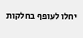יחלו לעופף בחלקות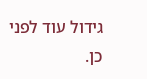גידול עוד לפני כן.